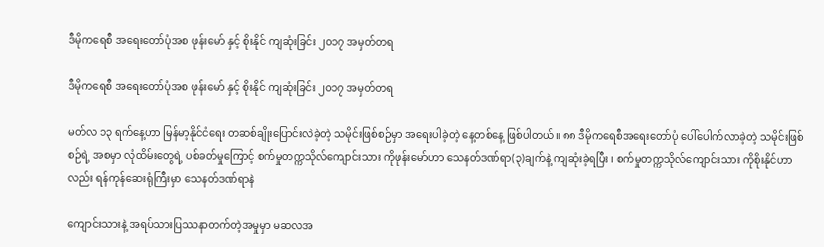ဒီမိုကရေစီ အရေးတော်ပုံအစ ဖုန်းမော် နှင့် စိုးနိုင် ကျဆုံးခြင်း ၂၀၁၇ အမှတ်တရ

ဒီမိုကရေစီ အရေးတော်ပုံအစ ဖုန်းမော် နှင့် စိုးနိုင် ကျဆုံးခြင်း ၂၀၁၇ အမှတ်တရ

မတ်လ ၁၃ ရက်နေ့ဟာ မြန်မာ့နိုင်ငံရေး တဆစ်ချိုးပြောင်းလဲခဲ့တဲ့ သမိုင်းဖြစ်စဉ်မှာ အရေးပါခဲ့တဲ့ နေ့တစ်နေ့ ဖြစ်ပါတယ်။ ၈၈ ဒီမိုကရေစီအရေးတော်ပုံ ပေါ်ပေါက်လာခဲ့တဲ့ သမိုင်းဖြစ်စဉ်ရဲ့ အစမှာ လုံထိမ်းတွေရဲ့ ပစ်ခတ်မှုကြောင့် စက်မှုတက္ကသိုလ်ကျောင်းသား ကိုဖုန်းမော်ဟာ သေနတ်ဒဏ်ရာ(၃)ချက်နဲ့ ကျဆုံးခဲ့ရပြီး ၊ စက်မှုတက္ကသိုလ်ကျောင်းသား ကိုစိုးနိုင်ဟာလည်း ရန်ကုန်ဆေးရုံကြီးမှာ သေနတ်ဒဏ်ရာနဲ

ကျောင်းသားနဲ့ အရပ်သားပြဿနာတက်တဲ့အမှုမှာ မဆလအ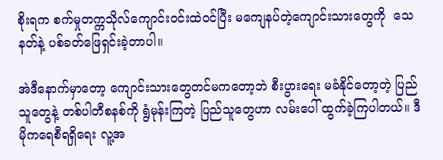စိုးရက စက်မှုတက္ကသိုလ်ကျောင်းဝင်းထဲဝင်ပြီး မကျေနပ်တဲ့ကျောင်းသားတွေကို  သေနတ်နဲ့ ပစ်ခတ်ဖြေရှင်းခဲ့တာပါ။

အဲဒီနောက်မှာတော့ ကျောင်းသားတွေတင်မကတော့ဘဲ စီးပွားရေး မခံနိုင်တော့တဲ့ ပြည်သူတွေနဲ့ တစ်ပါတီစနစ်ကို ရွံမုန်းကြတဲ့ ပြည်သူတွေဟာ လမ်းပေါ် ထွက်ခဲ့ကြပါတယ်။ ဒီမိုကရေစီရရှိရေး လူ့အ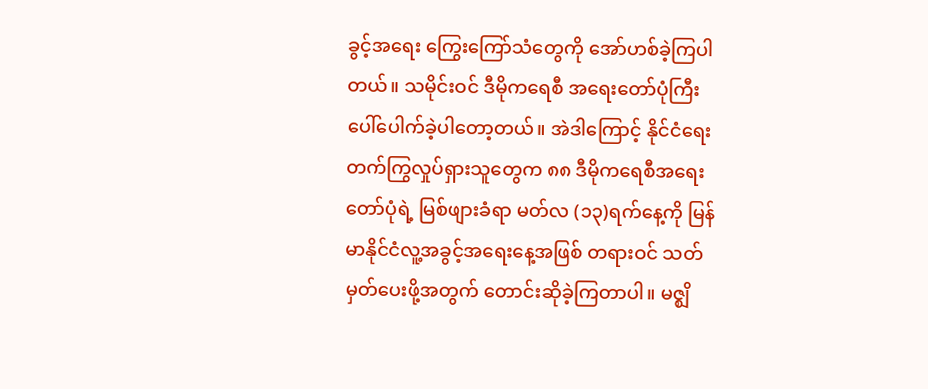ခွင့်အရေး ကြွေးကြော်သံတွေကို အော်ဟစ်ခဲ့ကြပါတယ်။ သမိုင်းဝင် ဒီမိုကရေစီ အရေးတော်ပုံကြီး ပေါ်ပေါက်ခဲ့ပါတော့တယ်။ အဲဒါကြောင့် နိုင်ငံရေးတက်ကြွလှုပ်ရှားသူတွေက ၈၈ ဒီမိုကရေစီအရေးတော်ပုံရဲ့ မြစ်ဖျားခံရာ မတ်လ (၁၃)ရက်နေ့ကို မြန်မာနိုင်ငံလူ့အခွင့်အရေးနေ့အဖြစ် တရားဝင် သတ်မှတ်ပေးဖို့အတွက် တောင်းဆိုခဲ့ကြတာပါ။ မဇ္စျိ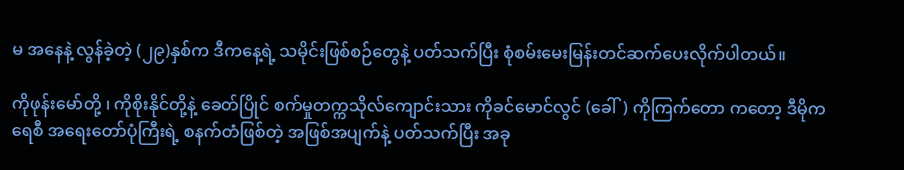မ အနေနဲ့ လွန်ခဲ့တဲ့ (၂၉)နှစ်က ဒီကနေ့ရဲ့ သမိုင်းဖြစ်စဉ်တွေနဲ့ ပတ်သက်ပြီး စုံစမ်းမေးမြန်းတင်ဆက်ပေးလိုက်ပါတယ်။

ကိုဖုန်းမော်တို့ ၊ ကိုစိုးနိုင်တို့နဲ့ ခေတ်ပြိုင် စက်မှုတက္ကသိုလ်ကျောင်းသား ကိုခင်မောင်လွင် (ခေါ်) ကိုကြက်တော ကတော့ ဒီမိုကရေစီ အရေးတော်ပုံကြီးရဲ့ စနက်တံဖြစ်တဲ့ အဖြစ်အပျက်နဲ့ ပတ်သက်ပြီး အခု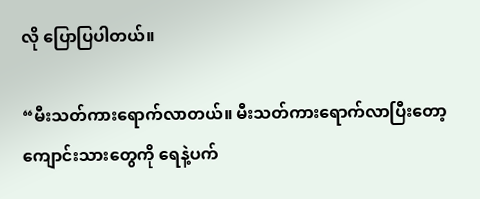လို ပြောပြပါတယ်။

“မီးသတ်ကားရောက်လာတယ်။ မီးသတ်ကားရောက်လာပြီးတော့ ကျောင်းသားတွေကို ရေနဲ့ပက်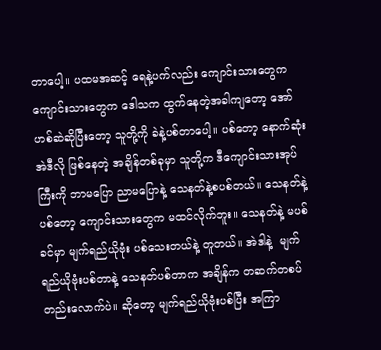တာပေါ့။ ပထမအဆင့် ရေနဲ့ပက်လည်း ကျောင်းသားတွေက ကျောင်းသားတွေက ဒေါသက ထွက်နေတဲ့အခါကျတော့ အော်ဟစ်ဆဲဆိုပြီးတော့ သူတို့ကို ခဲနဲ့ပစ်တာပေါ့။ ပစ်တော့ နောက်ဆုံး အဲဒီလို ဖြစ်နေတဲ့ အချိန်တစ်ခုမှာ သူတို့က ဒီကျောင်းသားအုပ်ကြီးကို ဘာမပြော ညာမပြောနဲ့ သေနတ်နဲ့စပစ်တယ်။ သေနတ်နဲ့ပစ်တော့ ကျောင်းသားတွေက မထင်လိုက်ဘူး။ သေနတ်နဲ့ မပစ်ခင်မှာ မျက်ရည်ယိုဗုံး ပစ်သေးတယ်နဲ့ တူတယ်။ အဲဒါနဲ့  မျက်ရည်ယိုဗုံးပစ်တာနဲ့ သေနတ်ပစ်တာက အချိန်က တဆက်တစပ်တည်းလောက်ပဲ။ ဆိုတော့ မျက်ရည်ယိုဗုံးပစ်ပြီး အကြာ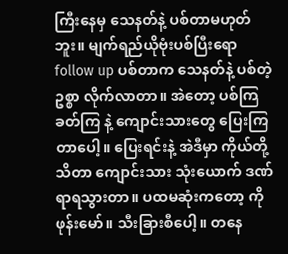ကြီးနေမှ သေနတ်နဲ့ ပစ်တာမဟုတ်ဘူး။ မျက်ရည်ယိုဗုံးပစ်ပြီးရော follow up ပစ်တာက သေနတ်နဲ့ ပစ်တဲ့ ဥစ္စာ လိုက်လာတာ။ အဲတော့ ပစ်ကြခတ်ကြ နဲ့ ကျောင်းသားတွေ ပြေးကြတာပေါ့။ ပြေးရင်းနဲ့ အဲဒီမှာ ကိုယ်တို့ သိတာ ကျောင်းသား သုံးယောက် ဒဏ်ရာရသွားတာ။ ပထမဆုံးကတော့ ကိုဖုန်းမော်။ သီးခြားစီပေါ့။ တနေ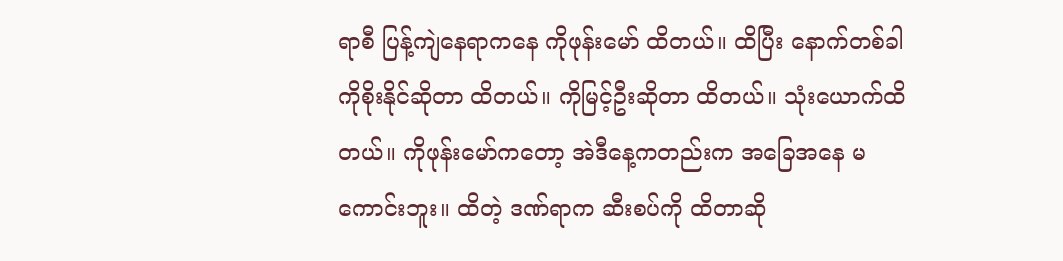ရာစီ ပြန့်ကျဲနေရာကနေ ကိုဖုန်းမော် ထိတယ်။ ထိပြီး နောက်တစ်ခါ ကိုစိုးနိုင်ဆိုတာ ထိတယ်။ ကိုမြင့်ဦးဆိုတာ ထိတယ်။ သုံးယောက်ထိတယ်။ ကိုဖုန်းမော်ကတော့ အဲဒီနေ့ကတည်းက အခြေအနေ မကောင်းဘူး။ ထိတဲ့ ဒဏ်ရာက ဆီးစပ်ကို ထိတာဆို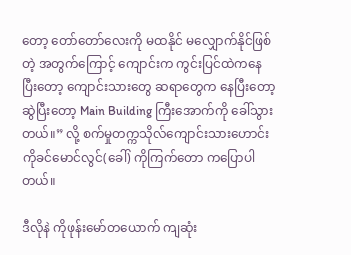တော့ တော်တော်လေးကို မထနိုင် မလျှောက်နိုင်ဖြစ်တဲ့ အတွက်ကြောင့် ကျောင်းက ကွင်းပြင်ထဲကနေပြီးတော့ ကျောင်းသားတွေ ဆရာတွေက နေပြီးတော့ ဆွဲပြီးတော့ Main Building ကြီးအောက်ကို ခေါ်သွားတယ်။” လို့ စက်မှုတက္ကသိုလ်ကျောင်းသားဟောင်း ကိုခင်မောင်လွင်(ခေါ်) ကိုကြက်တော ကပြောပါတယ်။

ဒီလိုနဲ ကိုဖုန်းမော်တယောက် ကျဆုံး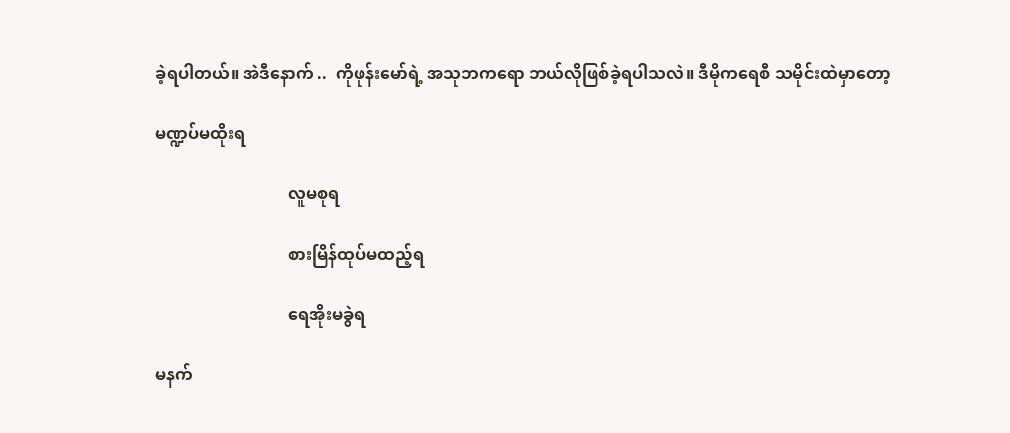ခဲ့ရပါတယ်။ အဲဒီနောက် ..  ကိုဖုန်းမော်ရဲ့ အသုဘကရော ဘယ်လိုဖြစ်ခဲ့ရပါသလဲ။ ဒီမိုကရေစီ သမိုင်းထဲမှာတော့

မဏ္ဍပ်မထိုးရ

                                လူမစုရ

                                စားမြိန်ထုပ်မထည့်ရ

                                ရေအိုးမခွဲရ

မနက်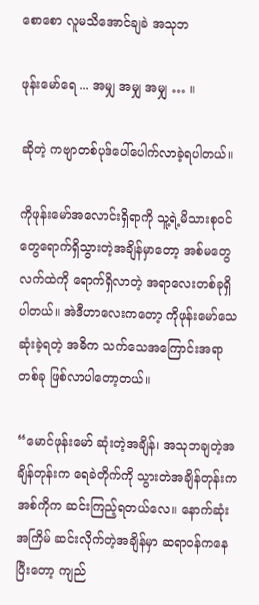စောစော လူမသိအောင်ချခဲ အသုဘ

ဖုန်းမော်ရေ ... အမျှ အမျှ အမျှ … ။

ဆိုတဲ့ ကဗျာတစ်ပုဒ်ပေါ်ပေါက်လာခဲ့ရပါတယ်။

ကိုဖုန်းမော်အလောင်းရှိရာကို သူ့ရဲ့မိသားစုဝင်တွေရောက်ရှိသွားတဲ့အချိန်မှာတော့ အစ်မတွေလက်ထဲကို ရောက်ရှိလာတဲ့ အရာလေးတစ်ခုရှိပါတယ်။ အဲဒီဟာလေးကတော့ ကိုဖုန်းမော်သေဆုံးခဲ့ရတဲ့ အဓိက သက်သေအကြောင်းအရာတစ်ခု ဖြစ်လာပါတော့တယ်။

“မောင်ဖုန်းမော် ဆုံးတဲ့အချိန်၊ အသုဘချတဲ့အချိန်တုန်းက ရေခဲတိုက်ကို သွားတဲအချိန်တုန်းက အစ်ကိုက ဆင်းကြည့်ရတယ်လေ။ နောက်ဆုံးအကြိမ် ဆင်းလိုက်တဲ့အချိန်မှာ ဆရာဝန်ကနေပြီးတော့ ကျည်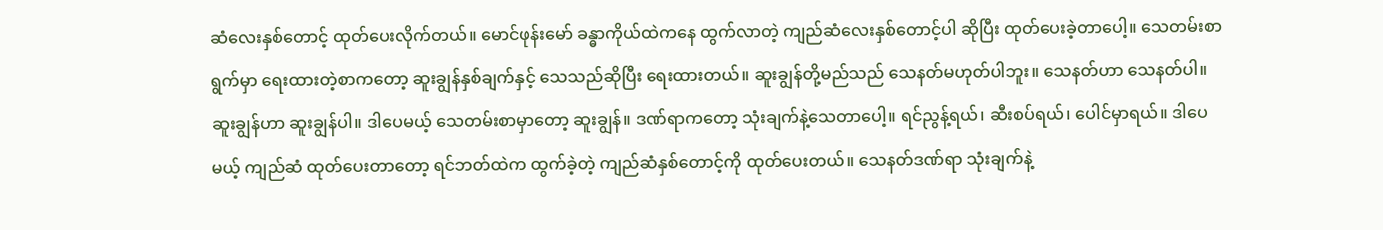ဆံလေးနှစ်တောင့် ထုတ်ပေးလိုက်တယ်။ မောင်ဖုန်းမော် ခန္ဓာကိုယ်ထဲကနေ ထွက်လာတဲ့ ကျည်ဆံလေးနှစ်တောင့်ပါ ဆိုပြီး ထုတ်ပေးခဲ့တာပေါ့။ သေတမ်းစာရွက်မှာ ရေးထားတဲ့စာကတော့ ဆူးချွန်နှစ်ချက်နှင့် သေသည်ဆိုပြီး ရေးထားတယ်။ ဆူးချွန်တို့မည်သည် သေနတ်မဟုတ်ပါဘူး။ သေနတ်ဟာ သေနတ်ပါ။ ဆူးချွန်ဟာ ဆူးချွန်ပါ။ ဒါပေမယ့် သေတမ်းစာမှာတော့ ဆူးချွန်။ ဒဏ်ရာကတော့ သုံးချက်နဲ့သေတာပေါ့။ ရင်ညွန့်ရယ်၊ ဆီးစပ်ရယ်၊ ပေါင်မှာရယ်။ ဒါပေမယ့် ကျည်ဆံ ထုတ်ပေးတာတော့ ရင်ဘတ်ထဲက ထွက်ခဲ့တဲ့ ကျည်ဆံနှစ်တောင့်ကို ထုတ်ပေးတယ်။ သေနတ်ဒဏ်ရာ သုံးချက်နဲ့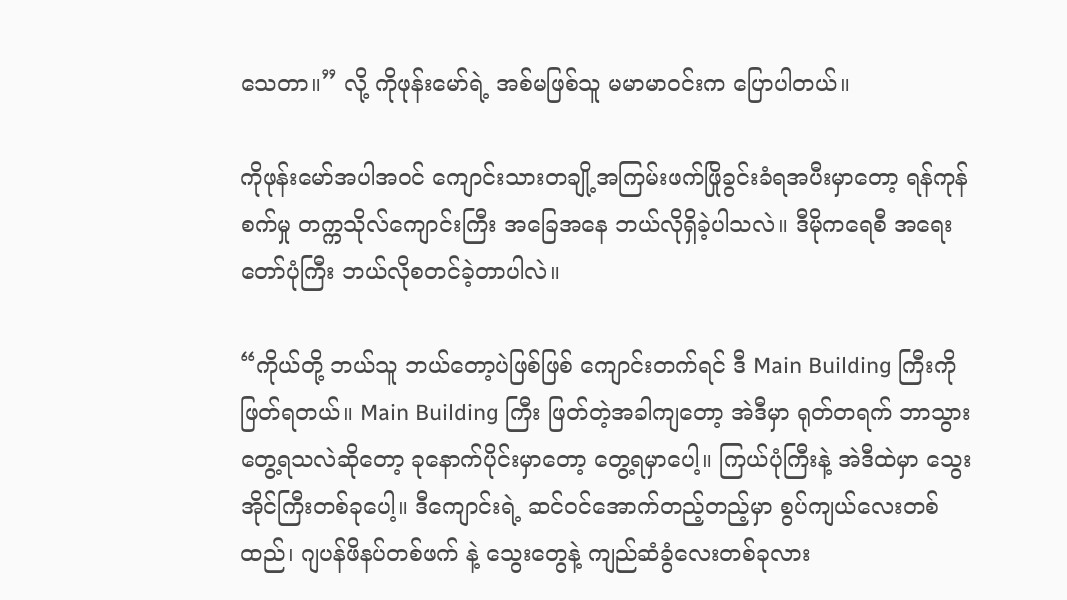သေတာ။” လို့ ကိုဖုန်းမော်ရဲ့ အစ်မဖြစ်သူ မမာမာဝင်းက ပြောပါတယ်။

ကိုဖုန်းမော်အပါအဝင် ကျောင်းသားတချို့အကြမ်းဖက်ဖြိုခွင်းခံရအပီးမှာတော့ ရန်ကုန်စက်မှု တက္ကသိုလ်ကျောင်းကြီး အခြေအနေ ဘယ်လိုရှိခဲ့ပါသလဲ။ ဒီမိုကရေစီ အရေးတော်ပုံကြီး ဘယ်လိုစတင်ခဲ့တာပါလဲ။

“ကိုယ်တို့ ဘယ်သူ ဘယ်တော့ပဲဖြစ်ဖြစ် ကျောင်းတက်ရင် ဒီ Main Building ကြီးကို ဖြတ်ရတယ်။ Main Building ကြီး ဖြတ်တဲ့အခါကျတော့ အဲဒီမှာ ရုတ်တရက် ဘာသွားတွေ့ရသလဲဆိုတော့ ခုနောက်ပိုင်းမှာတော့ တွေ့ရမှာပေါ့။ ကြယ်ပုံကြီးနဲ့ အဲဒီထဲမှာ သွေးအိုင်ကြီးတစ်ခုပေါ့။ ဒီကျောင်းရဲ့ ဆင်ဝင်အောက်တည့်တည့်မှာ စွပ်ကျယ်လေးတစ်ထည်၊ ဂျပန်ဖိနပ်တစ်ဖက် နဲ့ သွေးတွေနဲ့ ကျည်ဆံခွံလေးတစ်ခုလား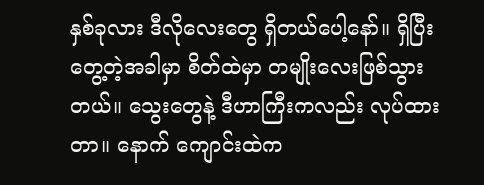နှစ်ခုလား ဒီလိုလေးတွေ ရှိတယ်ပေါ့နော်။ ရှိပြီး တွေ့တဲ့အခါမှာ စိတ်ထဲမှာ တမျိုးလေးဖြစ်သွားတယ်။ သွေးတွေနဲ့ ဒီဟာကြီးကလည်း လုပ်ထားတာ။ နောက် ကျောင်းထဲက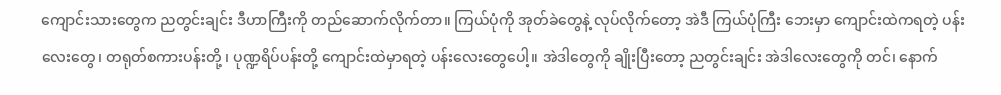ကျောင်းသားတွေက ညတွင်းချင်း ဒီဟာကြီးကို တည်ဆောက်လိုက်တာ။ ကြယ်ပုံကို အုတ်ခဲတွေနဲ့ လုပ်လိုက်တော့ အဲဒီ ကြယ်ပုံကြီး ဘေးမှာ ကျောင်းထဲကရတဲ့ ပန်းလေးတွေ၊ တရုတ်စကားပန်းတို့ ၊ ပုဏ္ဍရိပ်ပန်းတို့ ကျောင်းထဲမှာရတဲ့ ပန်းလေးတွေပေါ့။ အဲဒါတွေကို ချိုးပြီးတော့ ညတွင်းချင်း အဲဒါလေးတွေကို တင်၊ နောက်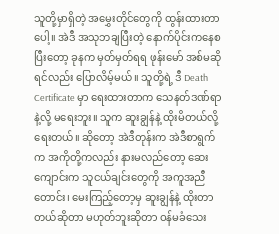သူတို့မှာရှိတဲ့ အမွှေးတိုင်တွေကို ထွန်းထားတာပေါ့။ အဲဒီ အသုဘချပြီးတဲ့ နောက်ပိုင်းကနေစပြီးတော့ ခုနက မှတ်မှတ်ရရ ဖုန်းမော် အစ်မဆိုရင်လည်း ပြောလိမ့်မယ်။ သူတို့ရဲ့ ဒီ Death Certificate မှာ ရေးထားတာက သေနတ်ဒဏ်ရာနဲ့လို့ မရေးဘူး။ သူက ဆူးချွန်နဲ့ ထိုးမိတယ်လို့ ရေးတယ်။ ဆိုတော့ အဲဒီတုန်းက အဲဒီစာရွက်က အကိုတို့ကလည်း နားမလည်တော့ ဆေးကျောင်းက သူငယ်ချင်းတွေကို အကူအညီတောင်း၊ မေးကြည့်တော့မှ ဆူးချွန်နဲ့ ထိုးတာတယ်ဆိုတာ မဟုတ်ဘူးဆိုတာ ဝန်မခံသေး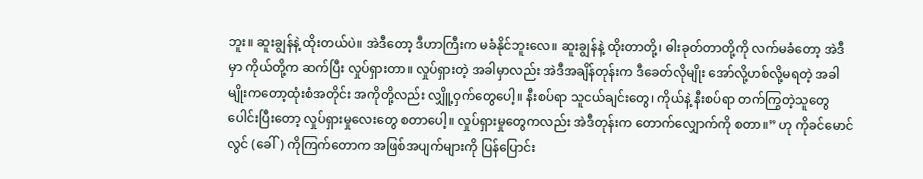ဘူး။ ဆူးချွန်နဲ့ ထိုးတယ်ပဲ။ အဲဒီတော့ ဒီဟာကြီးက မခံနိုင်ဘူးလေ။ ဆူးချွန်နဲ့ ထိုးတာတို့၊ ဓါးခုတ်တာတို့ကို လက်မခံတော့ အဲဒီမှာ ကိုယ်တို့က ဆက်ပြီး လှုပ်ရှားတာ။ လှုပ်ရှားတဲ့ အခါမှာလည်း အဲဒီအချိန်တုန်းက ဒီခေတ်လိုမျိုး အော်လို့ဟစ်လို့မရတဲ့ အခါမျိုးကတော့ထုံးစံအတိုင်း အကိုတို့လည်း လျှိူ့ဝှက်တွေပေါ့။ နီးစပ်ရာ သူငယ်ချင်းတွေ၊ ကိုယ်နဲ့ နီးစပ်ရာ တက်ကြွတဲ့သူတွေ ပေါင်းပြီးတော့ လှုပ်ရှားမှုလေးတွေ စတာပေါ့။ လှုပ်ရှားမှုတွေကလည်း အဲဒီတုန်းက တောက်လျှောက်ကို စတာ။” ဟု ကိုခင်မောင်လွင် (ခေါ်) ကိုကြက်တောက အဖြစ်အပျက်များကို ပြန်ပြောင်း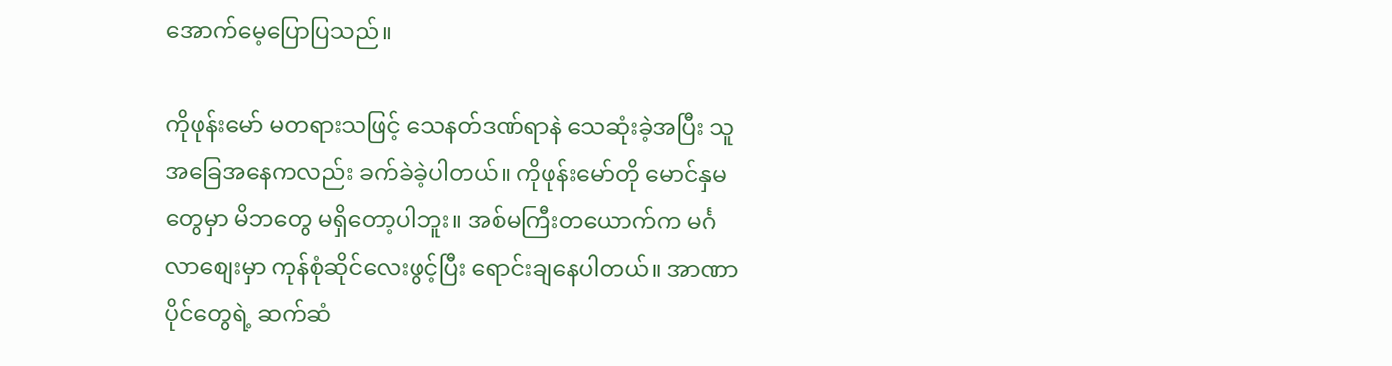အောက်မေ့ပြောပြသည်။

ကိုဖုန်းမော် မတရားသဖြင့် သေနတ်ဒဏ်ရာနဲ သေဆုံးခဲ့အပြီး သူ အခြေအနေကလည်း ခက်ခဲခဲ့ပါတယ်။ ကိုဖုန်းမော်တို မောင်နှမတွေမှာ မိဘတွေ မရှိတော့ပါဘူး။ အစ်မကြီးတယောက်က မင်္ဂလာစျေးမှာ ကုန်စုံဆိုင်လေးဖွင့်ပြီး ရောင်းချနေပါတယ်။ အာဏာပိုင်တွေရဲ့ ဆက်ဆံ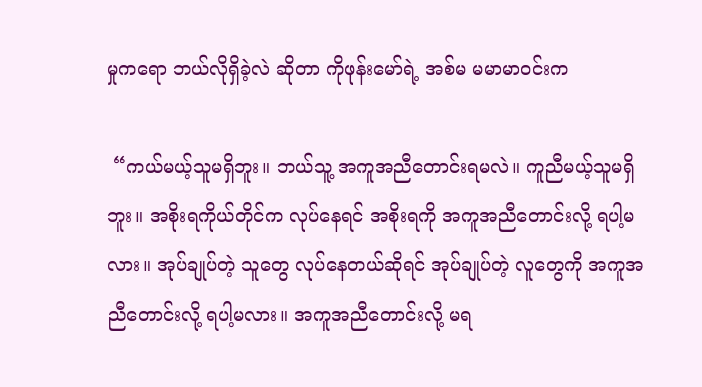မှုကရော ဘယ်လိုရှိခဲ့လဲ ဆိုတာ ကိုဖုန်းမော်ရဲ့ အစ်မ မမာမာဝင်းက

 “ကယ်မယ့်သူမရှိဘူး။ ဘယ်သူ့ အကူအညီတောင်းရမလဲ။ ကူညီမယ့်သူမရှိဘူး။ အစိုးရကိုယ်တိုင်က လုပ်နေရင် အစိုးရကို အကူအညီတောင်းလို့ ရပါ့မလား။ အုပ်ချုပ်တဲ့ သူတွေ လုပ်နေတယ်ဆိုရင် အုပ်ချုပ်တဲ့ လူတွေကို အကူအညီတောင်းလို့ ရပါ့မလား။ အကူအညီတောင်းလို့ မရ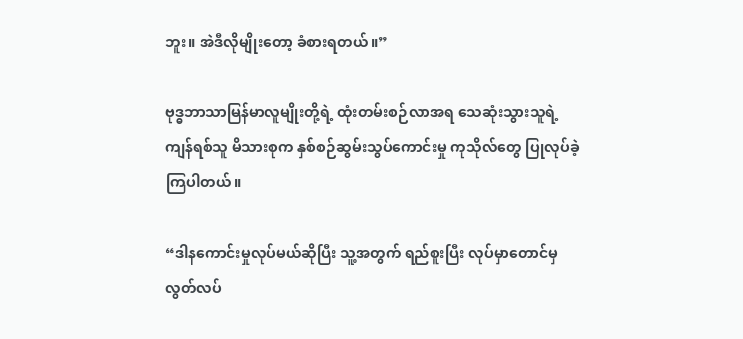ဘူး။ အဲဒီလိုမျိုးတော့ ခံစားရတယ်။”

ဗုဒ္ဓဘာသာမြန်မာလူမျိုးတို့ရဲ့ ထုံးတမ်းစဉ်လာအရ သေဆုံးသွားသူရဲ့ ကျန်ရစ်သူ မိသားစုက နှစ်စဉ်ဆွမ်းသွပ်ကောင်းမှု ကုသိုလ်တွေ ပြုလုပ်ခဲ့ကြပါတယ်။

“ဒါနကောင်းမှုလုပ်မယ်ဆိုပြီး သူ့အတွက် ရည်စူးပြီး လုပ်မှာတောင်မှ လွတ်လပ်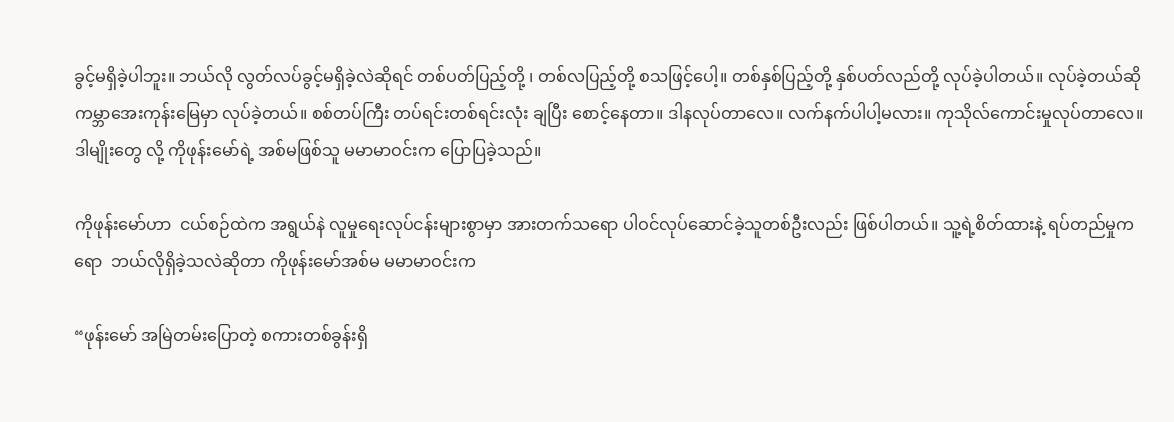ခွင့်မရှိခဲ့ပါဘူး။ ဘယ်လို လွတ်လပ်ခွင့်မရှိခဲ့လဲဆိုရင် တစ်ပတ်ပြည့်တို့ ၊ တစ်လပြည့်တို့ စသဖြင့်ပေါ့။ တစ်နှစ်ပြည့်တို့ နှစ်ပတ်လည်တို့ လုပ်ခဲ့ပါတယ်။ လုပ်ခဲ့တယ်ဆို ကမ္ဘာအေးကုန်းမြေမှာ လုပ်ခဲ့တယ်။ စစ်တပ်ကြီး တပ်ရင်းတစ်ရင်းလုံး ချပြီး စောင့်နေတာ။ ဒါနလုပ်တာလေ။ လက်နက်ပါပါ့မလား။ ကုသိုလ်ကောင်းမှုလုပ်တာလေ။ ဒါမျိုးတွေ လို့ ကိုဖုန်းမော်ရဲ့ အစ်မဖြစ်သူ မမာမာဝင်းက ပြောပြခဲ့သည်။

ကိုဖုန်းမော်ဟာ  ငယ်စဉ်ထဲက အရွယ်နဲ လူမှုရေးလုပ်ငန်းများစွာမှာ အားတက်သရော ပါဝင်လုပ်ဆောင်ခဲ့သူတစ်ဦးလည်း ဖြစ်ပါတယ်။ သူ့ရဲ့စိတ်ထားနဲ့ ရပ်တည်မှုကရော  ဘယ်လိုရှိခဲ့သလဲဆိုတာ ကိုဖုန်းမော်အစ်မ မမာမာဝင်းက

“ဖုန်းမော် အမြဲတမ်းပြောတဲ့ စကားတစ်ခွန်းရှိ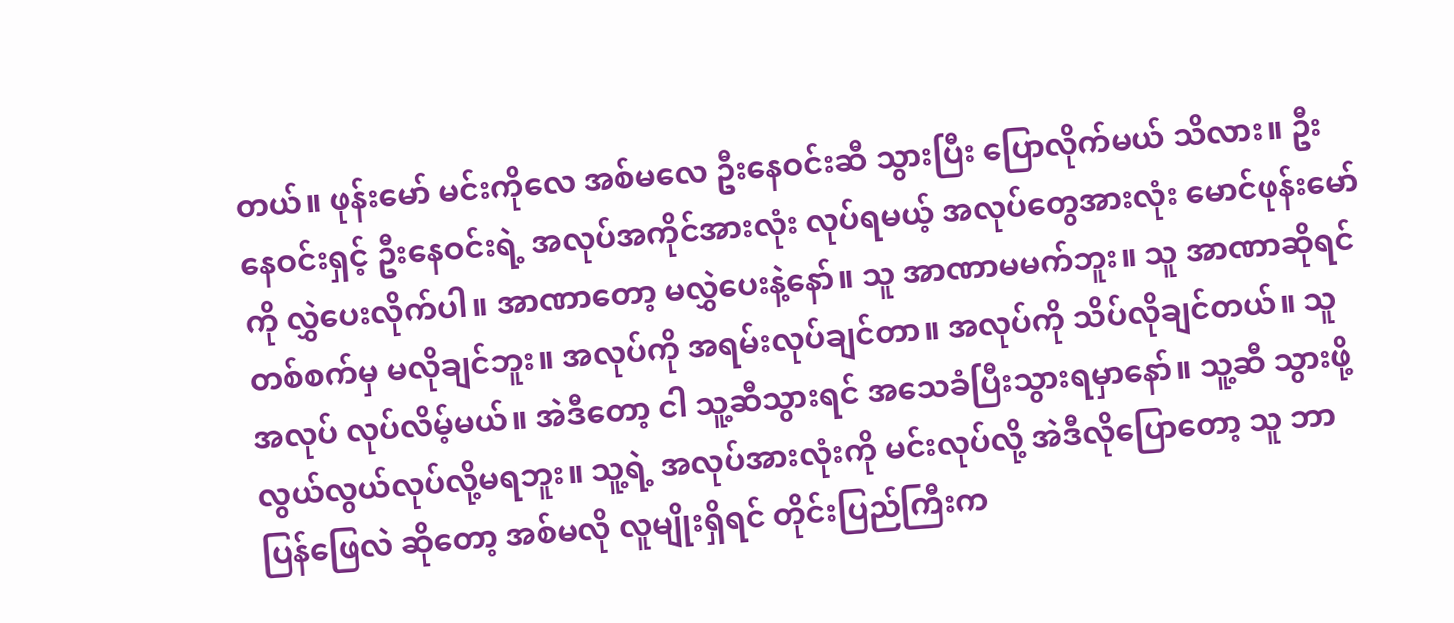တယ်။ ဖုန်းမော် မင်းကိုလေ အစ်မလေ ဦးနေဝင်းဆီ သွားပြီး ပြောလိုက်မယ် သိလား။ ဦးနေဝင်းရှင့် ဦးနေဝင်းရဲ့ အလုပ်အကိုင်အားလုံး လုပ်ရမယ့် အလုပ်တွေအားလုံး မောင်ဖုန်းမော်ကို လွှဲပေးလိုက်ပါ။ အာဏာတော့ မလွှဲပေးနဲ့နော်။ သူ အာဏာမမက်ဘူး။ သူ အာဏာဆိုရင် တစ်စက်မှ မလိုချင်ဘူး။ အလုပ်ကို အရမ်းလုပ်ချင်တာ။ အလုပ်ကို သိပ်လိုချင်တယ်။ သူ အလုပ် လုပ်လိမ့်မယ်။ အဲဒီတော့ ငါ သူ့ဆီသွားရင် အသေခံပြီးသွားရမှာနော်။ သူ့ဆီ သွားဖို့ လွယ်လွယ်လုပ်လို့မရဘူး။ သူ့ရဲ့ အလုပ်အားလုံးကို မင်းလုပ်လို့ အဲဒီလိုပြောတော့ သူ ဘာပြန်ဖြေလဲ ဆိုတော့ အစ်မလို လူမျိုးရှိရင် တိုင်းပြည်ကြီးက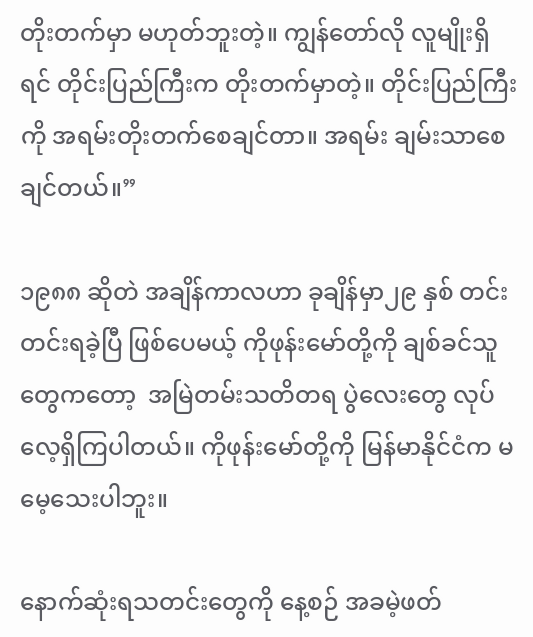တိုးတက်မှာ မဟုတ်ဘူးတဲ့။ ကျွန်တော်လို လူမျိုးရှိရင် တိုင်းပြည်ကြီးက တိုးတက်မှာတဲ့။ တိုင်းပြည်ကြီးကို အရမ်းတိုးတက်စေချင်တာ။ အရမ်း ချမ်းသာစေချင်တယ်။”

၁၉၈၈ ဆိုတဲ အချိန်ကာလဟာ ခုချိန်မှာ၂၉ နှစ် တင်းတင်းရခဲ့ပြီ ဖြစ်ပေမယ့် ကိုဖုန်းမော်တို့ကို ချစ်ခင်သူတွေကတော့  အမြဲတမ်းသတိတရ ပွဲလေးတွေ လုပ်လေ့ရှိကြပါတယ်။ ကိုဖုန်းမော်တို့ကို မြန်မာနိုင်ငံက မမေ့သေးပါဘူး။

နောက်ဆုံးရသတင်းတွေကို နေ့စဉ် အခမဲ့ဖတ်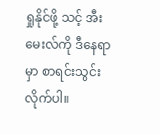ရှုနိုင်ဖို့ သင့် အီးမေးလ်ကို ဒီနေရာမှာ စာရင်းသွင်းလိုက်ပါ။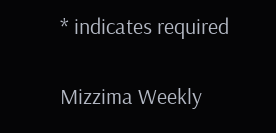* indicates required

Mizzima Weekly